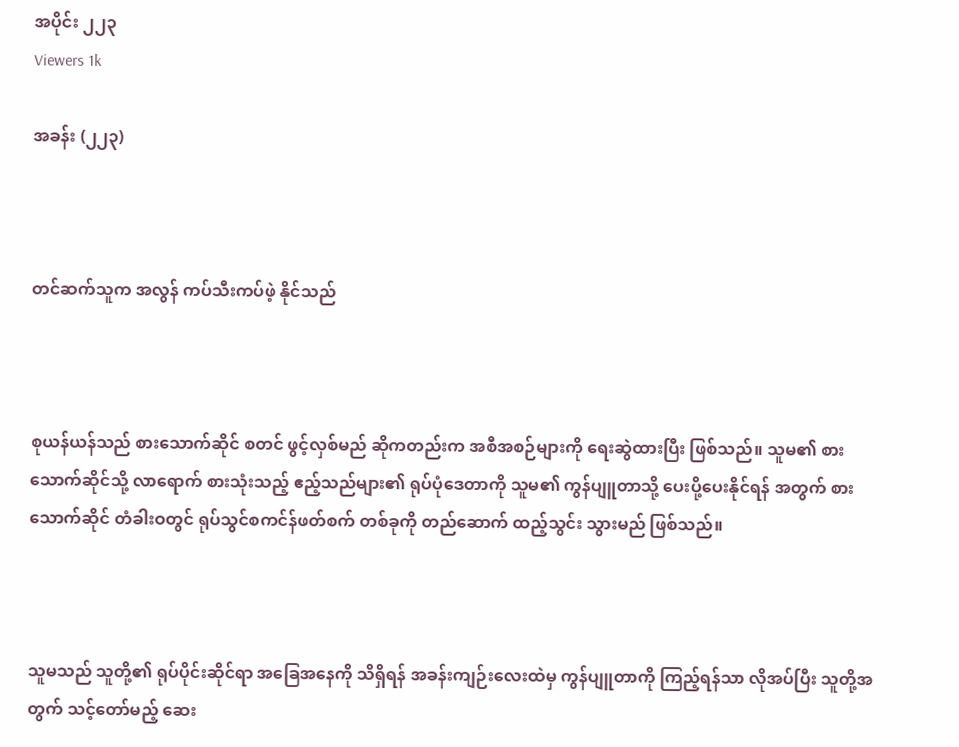အပိုင်း ၂၂၃
Viewers 1k

အခန်း (၂၂၃)



တင်ဆက်သူက အလွန် ကပ်သီးကပ်ဖဲ့ နိုင်သည်



စုယန်ယန်သည် စားသောက်ဆိုင် စတင် ဖွင့်လှစ်မည် ဆိုကတည်းက အစီအစဉ်များကို ရေးဆွဲထားပြီး ဖြစ်သည်။ သူမ၏ စားသောက်ဆိုင်သို့ လာရောက် စားသုံးသည့် ဧည့်သည်များ၏ ရုပ်ပုံဒေတာကို သူမ၏ ကွန်ပျူတာသို့ ပေးပို့ပေးနိုင်ရန် အတွက် စားသောက်ဆိုင် တံခါးဝတွင် ရုပ်သွင်စကင်န်ဖတ်စက် တစ်ခုကို တည်ဆောက် ထည့်သွင်း သွားမည် ဖြစ်သည်။



သူမသည် သူတို့၏ ရုပ်ပိုင်းဆိုင်ရာ အခြေအနေကို သိရှိရန် အခန်းကျဉ်းလေးထဲမှ ကွန်ပျူတာကို ကြည့်ရန်သာ လိုအပ်ပြီး သူတို့အတွက် သင့်‌တော်မည့် ဆေး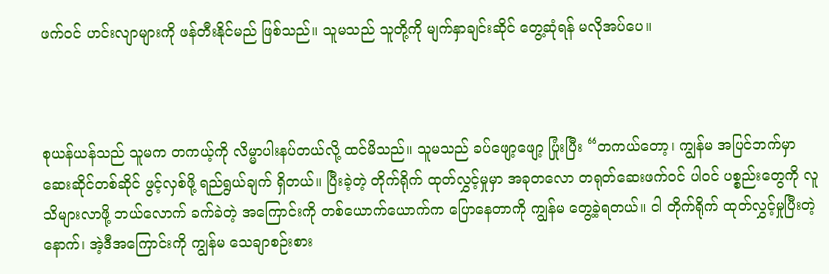ဖက်ဝင် ဟင်းလျာများကို ဖန်တီးနိုင်မည် ဖြစ်သည်။ သူမသည် သူတို့ကို မျက်နှာချင်းဆိုင် တွေ့ဆုံရန် မလိုအပ်ပေ။



စုယန်ယန်သည် သူမက တကယ့်ကို လိမ္မာပါးနပ်တယ်လို့ ထင်မိသည်။ သူမသည် ခပ်ဖျော့ဖျော့ ပြုံးပြီး “တကယ်တော့၊ ကျွန်မ အပြင်ဘက်မှာ ဆေးဆိုင်တစ်ဆိုင် ဖွင့်လှစ်ဖို့ ရည်ရွယ်ချက် ရှိတယ်။ ပြီးခဲ့တဲ့ တိုက်ရိုက် ထုတ်လွှင့်မှုမှာ အခုတလော တရုတ်ဆေးဖက်ဝင် ပါဝင် ပစ္စည်းတွေကို လူသိများလာဖို့ ဘယ်လောက် ခက်ခဲတဲ့ အကြောင်းကို တစ်ယောက်ယောက်က ပြောနေတာကို ကျွန်မ တွေ့ခဲ့ရတယ်။ ငါ တိုက်ရိုက် ထုတ်လွှင့်မှုပြီးတဲ့နောက်၊ အဲ့ဒီအကြောင်းကို ကျွန်မ သေချာစဉ်းစား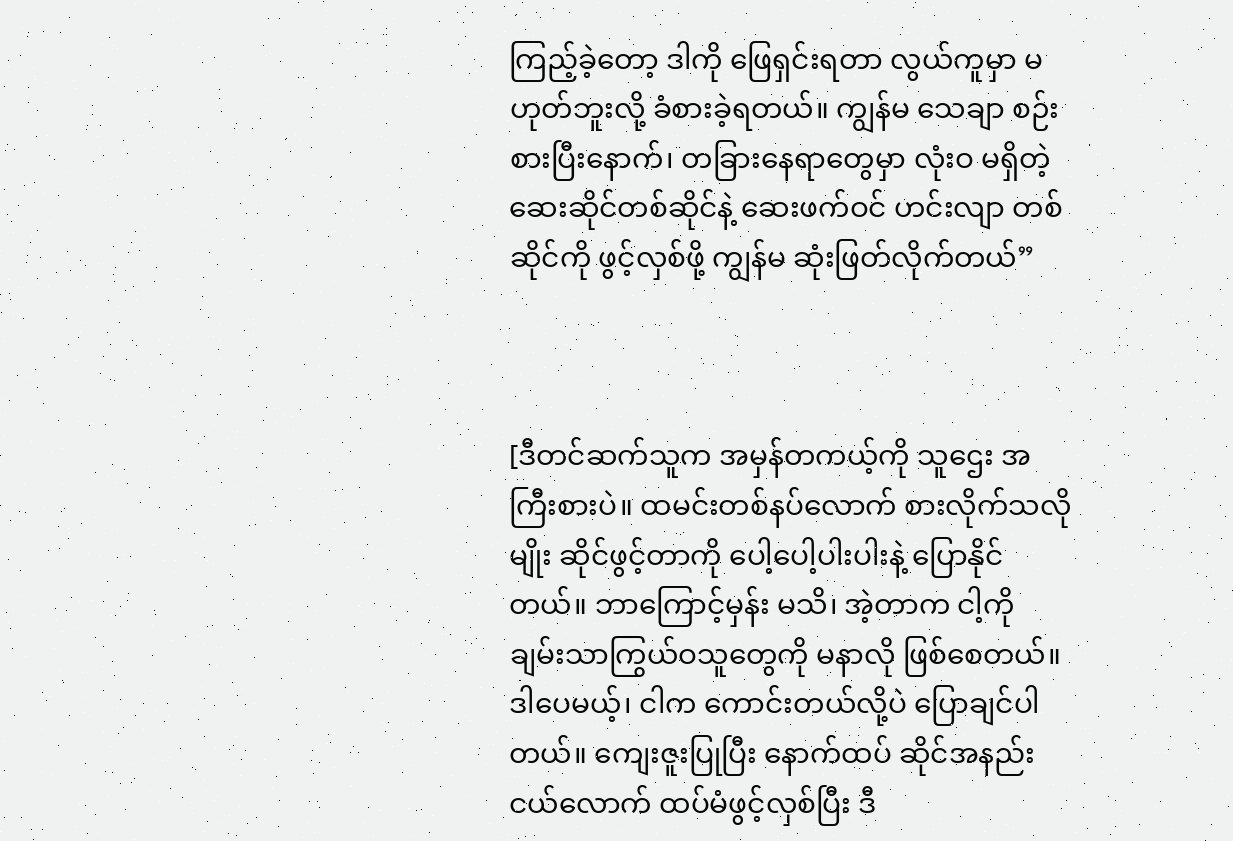ကြည့်ခဲ့တော့ ဒါကို ဖြေရှင်းရတာ လွယ်ကူမှာ မဟုတ်ဘူးလို့ ခံစားခဲ့ရတယ်။ ကျွန်မ သေချာ စဉ်းစားပြီးနောက်၊ တခြားနေရာတွေမှာ လုံးဝ မရှိတဲ့ ဆေးဆိုင်တစ်ဆိုင်နဲ့ ဆေးဖက်ဝင် ဟင်းလျာ တစ်ဆိုင်ကို ဖွင့်လှစ်ဖို့ ကျွန်မ ဆုံးဖြတ်လိုက်တယ်”



[ဒီတင်ဆက်သူက အမှန်တကယ့်ကို သူဌေး အကြီးစားပဲ။ ထမင်းတစ်နပ်လောက် စားလိုက်သလိုမျိုး ဆိုင်ဖွင့်တာကို ပေါ့ပေါ့ပါးပါးနဲ့ ပြောနိုင်တယ်။ ဘာကြောင့်မှန်း မသိ၊ အဲ့တာက ငါ့ကို ချမ်းသာကြွယ်ဝသူတွေကို မနာလို ဖြစ်စေတယ်။ ဒါပေမယ့်၊ ငါက ကောင်းတယ်လို့ပဲ ပြောချင်ပါတယ်။ ကျေးဇူးပြုပြီး နောက်ထပ် ဆိုင်အနည်းငယ်လောက် ထပ်မံဖွင့်လှစ်ပြီး ဒီ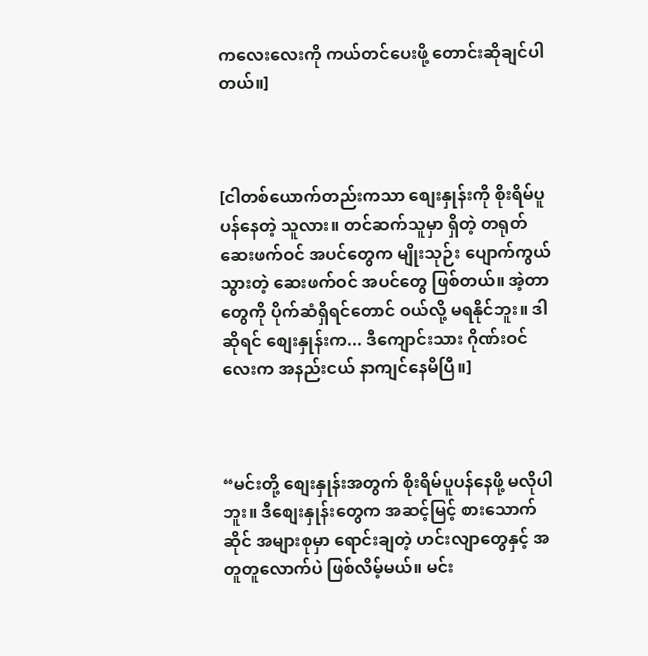ကလေးလေးကို ကယ်တင်ပေးဖို့ တောင်းဆိုချင်ပါတယ်။]



[ငါတစ်ယောက်တည်းကသာ စျေးနှုန်းကို စိုးရိမ်ပူပန်နေတဲ့ သူလား။ တင်ဆက်သူမှာ ရှိတဲ့ တရုတ်ဆေးဖက်ဝင် အပင်တွေက မျိုးသုဉ်း ပျောက်ကွယ် သွားတဲ့ ဆေးဖက်ဝင် အပင်တွေ ဖြစ်တယ်။ အဲ့တာတွေကို ပိုက်ဆံရှိရင်တောင် ဝယ်လို့ မရနိုင်ဘူး။ ဒါဆိုရင် စျေးနှုန်းက... ဒီကျောင်းသား ဂိုဏ်းဝင်လေးက အနည်းငယ် နာကျင်နေမိပြီ။]



“မင်းတို့ စျေးနှုန်းအတွက် စိုးရိမ်ပူပန်နေဖို့ မလိုပါဘူး။ ဒီစျေးနှုန်းတွေက အဆင့်မြင့် စားသောက်ဆိုင် အများစုမှာ ရောင်းချတဲ့ ဟင်းလျာတွေနှင့် အတူတူလောက်ပဲ ဖြစ်လိမ့်မယ်။ မင်း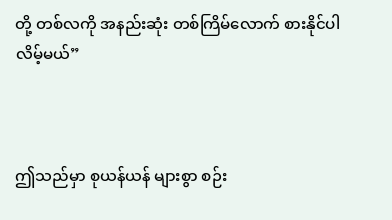တို့ တစ်လကို အနည်းဆုံး တစ်ကြိမ်လောက် စားနိုင်ပါလိမ့်မယ်”



ဤသည်မှာ စုယန်ယန် များစွာ စဉ်း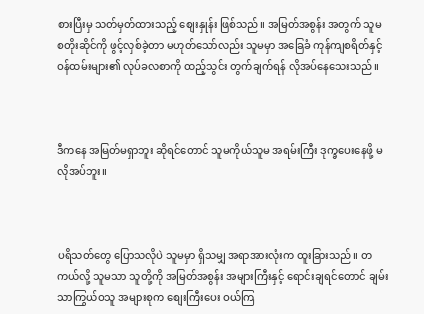စားပြီးမှ သတ်မှတ်ထားသည့် စျေးနှုန်း ဖြစ်သည်။ အမြတ်အစွန်း အတွက် သူမ စတိုးဆိုင်ကို ဖွင့်လှစ်ခဲ့တာ မဟုတ်သော်လည်း သူမမှာ အခြေခံ ကုန်ကျစရိတ်နှင့် ဝန်ထမ်းများ၏ လုပ်ခလစာကို ထည့်သွင်း တွက်ချက်ရန် လိုအပ်နေသေးသည်။



ဒီကနေ အမြတ်မရှာဘူး ဆိုရင်တောင် သူမကိုယ်သူမ အရမ်းကြီး ဒုက္ခပေးနေဖို့ မလိုအပ်ဘူး။



ပရိသတ်တွေ ပြောသလိုပဲ သူမမှာ ရှိသမျှ အရာအားလုံးက ထူးခြားသည်။ တကယ်လို့ သူမသာ သူတို့ကို အမြတ်အစွန်း အများကြီးနှင့် ရောင်းချရင်တောင် ချမ်းသာကြွယ်ဝသူ အများစုက စျေးကြီးပေး ဝယ်ကြ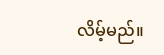လိမ့်မည်။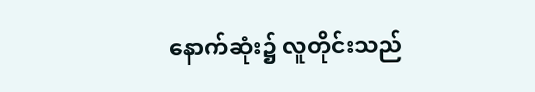နောက်ဆုံး၌ လူတိုင်းသည်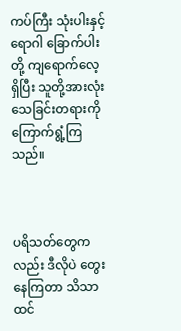ကပ်ကြီး သုံးပါးနှင့် ရောဂါ ‌ခြောက်ပါးတို့ ကျရောက်လေ့ရှိပြီး သူတို့အားလုံး သေခြင်းတရားကို ကြောက်ရွံ့ကြသည်။



ပရိသတ်တွေကလည်း ဒီလိုပဲ တွေးနေကြတာ သိသာ ထင်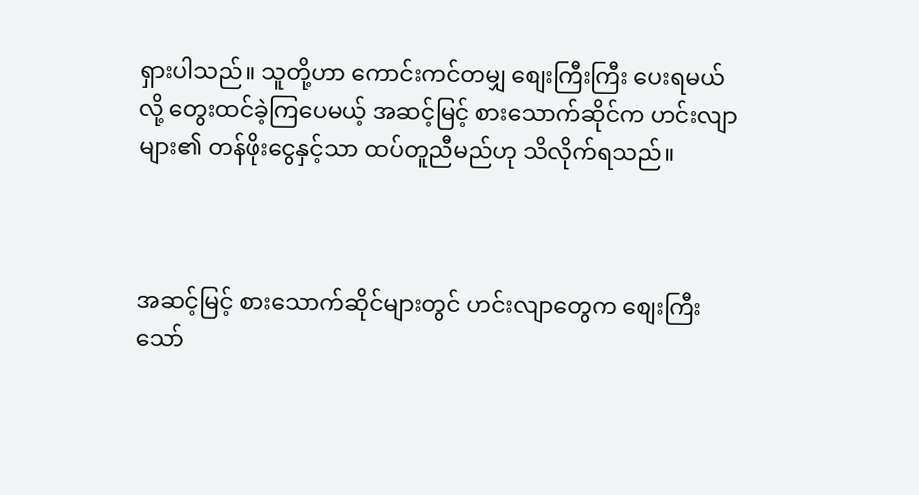ရှားပါသည်။ သူတို့ဟာ ကောင်းကင်တမျှ စျေးကြီးကြီး ပေးရမယ်လို့ တွေးထင်ခဲ့ကြပေမယ့် အဆင့်မြင့် စားသောက်ဆိုင်က ဟင်းလျာများ၏ တန်ဖိုးငွေနှင့်သာ ထပ်တူညီမည်ဟု သိလိုက်ရသည်။



အဆင့်မြင့် စားသောက်ဆိုင်များတွင် ဟင်းလျာတွေက စျေးကြီးသော်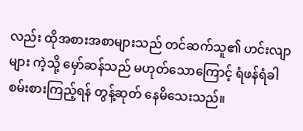လည်း ထိုအစားအစာများသည် တင်ဆက်သူ၏ ဟင်းလျာများ ကဲ့သို့ မှော်ဆန်သည် မဟုတ်သောကြောင့် ရံဖန်ရံခါ စမ်းစားကြည့်ရန် တွန့်ဆုတ် နေမိသေးသည်။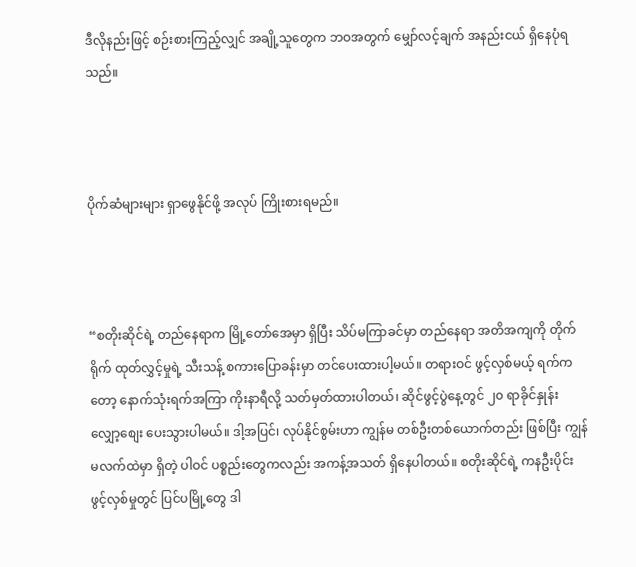ဒီလိုနည်းဖြင့် စဉ်းစားကြည့်လျှင် အချို့သူတွေက ဘဝအတွက် မျှော်လင့်ချက် အနည်းငယ် ရှိနေပုံရသည်။



ပိုက်ဆံများများ ရှာဖွေနိုင်ဖို့ အလုပ် ကြိုးစားရမည်။



“စတိုးဆိုင်ရဲ့ တည်နေရာက မြို့တော်အေမှာ ရှိပြီး သိပ်မကြာခင်မှာ တည်နေရာ အတိအကျကို တိုက်ရိုက် ထုတ်လွှင့်မှုရဲ့ သီးသန့် စကားပြောခန်းမှာ တင်ပေးထားပါ့မယ်။ တရားဝင် ဖွင့်လှစ်မယ့် ရက်ကတော့ နောက်သုံးရက်အကြာ ကိုးနာရီလို့ သတ်မှတ်ထားပါတယ်၊ ဆိုင်ဖွင့်ပွဲနေ့တွင် ၂၀ ရာခိုင်နှုန်း လျှော့စျေး ပေးသွားပါမယ်။ ဒါ့အပြင်၊ လုပ်နိုင်စွမ်းဟာ ကျွန်မ တစ်ဦးတစ်ယောက်တည်း ဖြစ်ပြီး ကျွန်မလက်ထဲမှာ ရှိတဲ့ ပါဝင် ပစ္စည်းတွေကလည်း အကန့်အသတ် ရှိနေပါတယ်။ စတိုးဆိုင်ရဲ့ ကနဦးပိုင်း ဖွင့်လှစ်မှုတွင် ပြင်ပမြို့တွေ ဒါ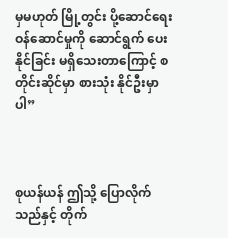မှမဟုတ် မြို့တွင်း ပို့ဆောင်ရေး ဝန်ဆောင်မှုကို ဆောင်ရွက် ပေးနိုင်ခြင်း မရှိသေးတာကြောင့် စတိုင်းဆိုင်မှာ စားသုံး နိုင်ဦးမှာပါ”



စုယန်ယန် ဤသို့ ပြောလိုက်သည်နှင့် တိုက်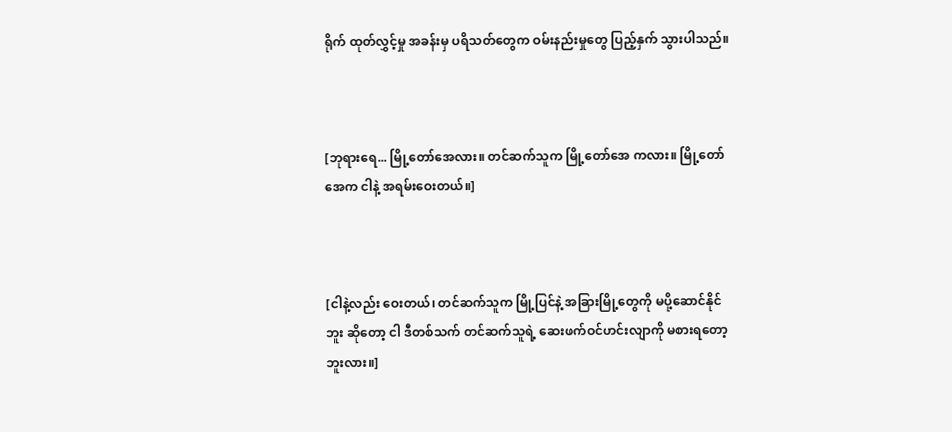ရိုက် ထုတ်လွှင့်မှု အခန်းမှ ပရိသတ်တွေက ဝမ်းနည်းမှုတွေ ပြည့်နှက် သွားပါသည်။



[ဘုရားရေ... မြို့တော်အေလား။ တင်ဆက်သူက မြို့တော်အေ ကလား။ မြို့တော်အေက ငါနဲ့ အရမ်းဝေးတယ်။]



[ငါနဲ့လည်း ဝေးတယ်၊ တင်ဆက်သူက မြို့ပြင်နဲ့ အခြားမြို့တွေကို မပို့ဆောင်နိုင်ဘူး ဆိုတော့ ငါ ဒီတစ်သက် တင်ဆက်သူရဲ့ ဆေးဖက်ဝင်ဟင်းလျာကို မစားရတော့ဘူးလား။]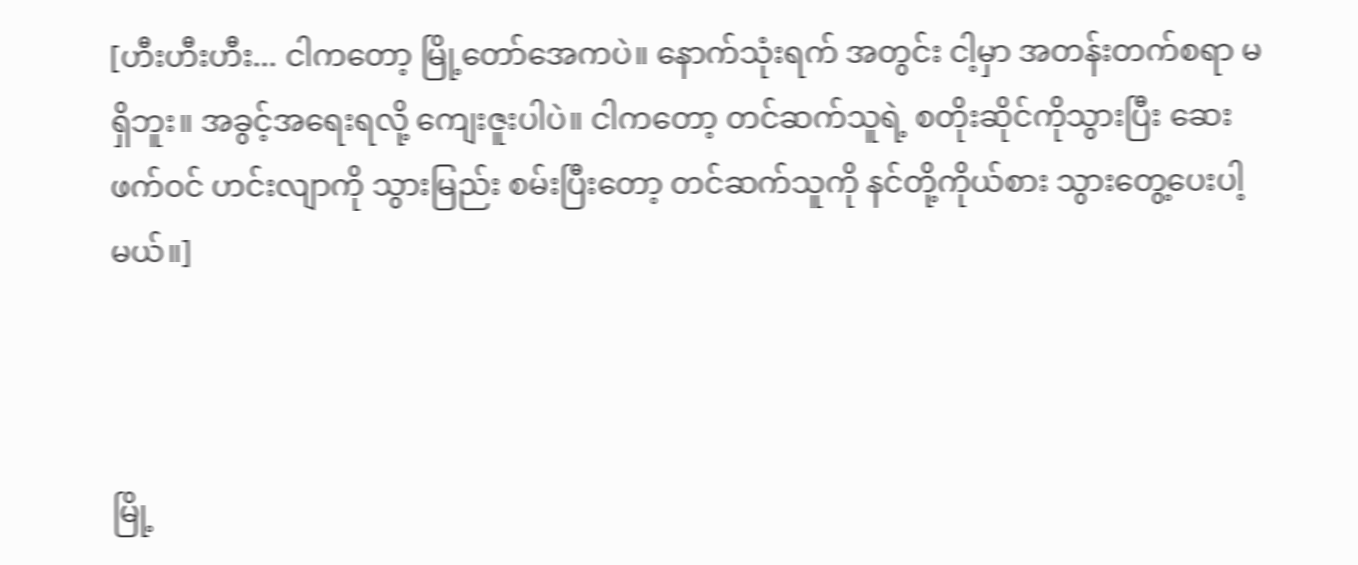[ဟီးဟီးဟီး... ငါကတော့ မြို့တော်အေကပဲ။ နောက်သုံးရက် အတွင်း ငါ့မှာ အတန်းတက်စရာ မရှိဘူး။ အခွင့်အရေးရလို့ ကျေးဇူးပါပဲ။ ငါကတော့ တင်ဆက်သူရဲ့ စတိုးဆိုင်ကိုသွားပြီး ဆေးဖက်ဝင် ဟင်းလျာကို သွားမြည်း စမ်းပြီးတော့ တင်ဆက်သူကို နင်တို့ကိုယ်စား သွားတွေ့ပေးပါ့မယ်။]



မြို့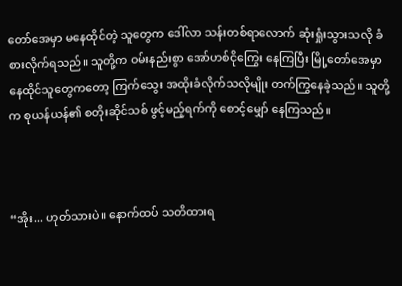တော်အေမှာ မနေထိုင်တဲ့ သူတွေက ဒေါ်လာ သန်းတစ်ရာလောက် ဆုံးရှုံးသွားသလို ခံစားလိုက်ရသည်။ သူတို့က ဝမ်းနည်းစွာ အော်ဟစ်ငိုကြွေး နေကြပြီး မြို့တော်အေမှာ နေထိုင်သူတွေကတော့ ကြက်သွေး အထိုးခံလိုက်သလိုမျိုး တက်ကြွနေခဲ့သည်။ သူတို့က စုယန်ယန်၏ စတိုးဆိုင်သစ် ဖွင့်မည့်ရက်ကို စောင့်မျှော် နေကြသည်။



“အိုး... ဟုတ်သားပဲ။ နောက်ထပ် သတိထားရ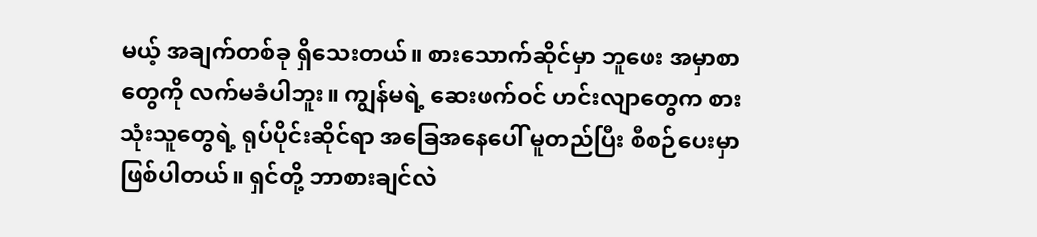မယ့် အချက်တစ်ခု ရှိသေးတယ်။ စားသောက်ဆိုင်မှာ ဘူဖေး အမှာစာတွေကို လက်မခံပါဘူး။ ကျွန်မရဲ့ ဆေးဖက်ဝင် ဟင်းလျာတွေက စားသုံးသူတွေရဲ့ ရုပ်ပိုင်းဆိုင်ရာ အခြေအနေပေါ် မူတည်ပြီး စီစဉ်ပေးမှာ ဖြစ်ပါတယ်။ ရှင်တို့ ဘာစားချင်လဲ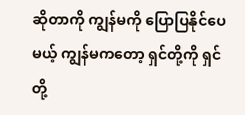ဆိုတာကို ကျွန်မကို ပြောပြနိုင်ပေမယ့် ကျွန်မကတော့ ရှင်တို့ကို ရှင်တို့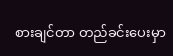စားချင်တာ တည်ခင်းပေးမှာ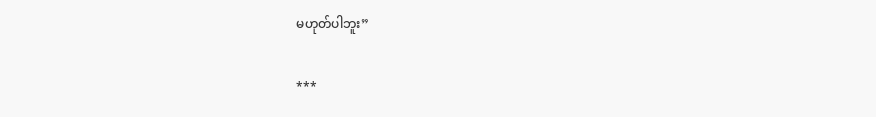မဟုတ်ပါဘူး”

***